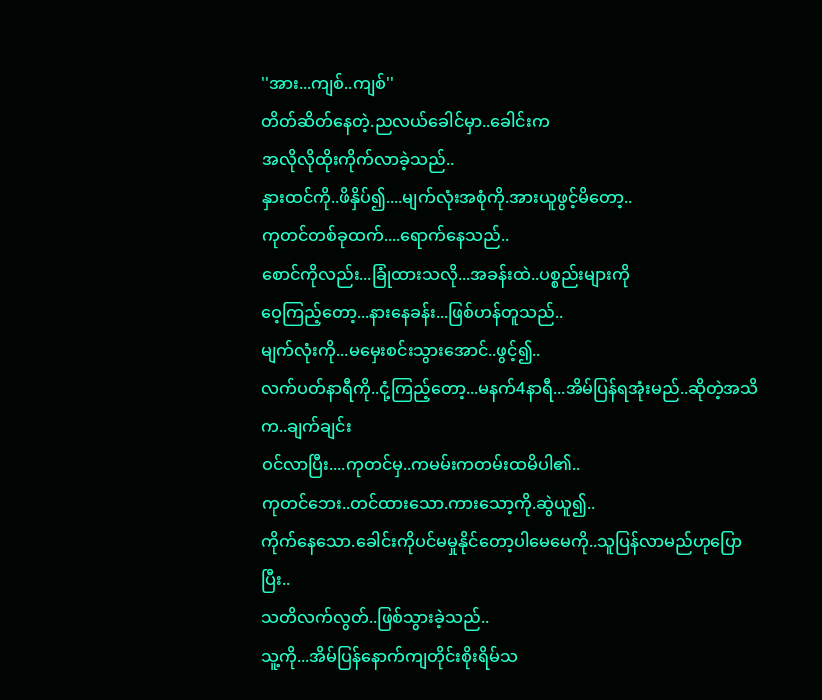''အား...ကျစ်..ကျစ်''
တိတ်ဆိတ်နေတဲ့.ညလယ်ခေါင်မှာ..ခေါင်းက
အလိုလိုထိုးကိုက်လာခဲ့သည်..
နှားထင်ကို..ဖိနှိပ်၍....မျက်လုံးအစုံကို.အားယူဖွင့်မိတော့..
ကုတင်တစ်ခုထက်....ရောက်နေသည်..
စောင်ကိုလည်း...ခြုံထားသလို...အခန်းထဲ..ပစ္စည်းများကို
ဝေ့ကြည့်တော့...နားနေခန်း...ဖြစ်ဟန်တူသည်..
မျက်လုံးကို...မမှေးစင်းသွားအောင်..ဖွင့်၍..
လက်ပတ်နာရီကို..ငုံ့ကြည့်တော့...မနက်4နာရီ...အိမ်ပြန်ရအုံးမည်..ဆိုတဲ့အသိက..ချက်ချင်း
ဝင်လာပြီး....ကုတင်မှ..ကမမ်းကတမ်းထမိပါ၏..
ကုတင်ဘေး..တင်ထားသော.ကားသော့ကို.ဆွဲယူ၍..
ကိုက်နေသော.ခေါင်းကိုပင်မမှုနိုင်တော့ပါမေမေကို..သူပြန်လာမည်ဟုပြောပြီး..
သတိလက်လွတ်..ဖြစ်သွားခဲ့သည်..
သူ့ကို...အိမ်ပြန်နောက်ကျတိုင်းစိုးရိမ်သ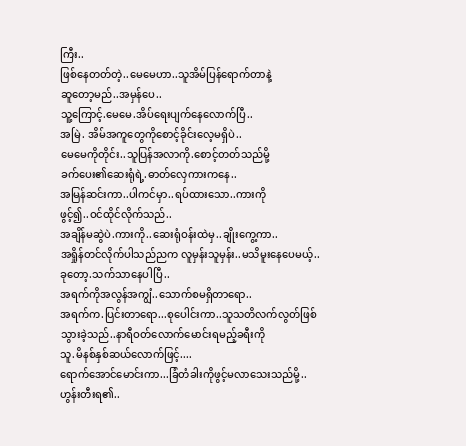ကြီး..
ဖြစ်နေတတ်တဲ့..မေမေဟာ..သူအိမ်ပြန်ရောက်တာနဲ့
ဆူတော့မည်..အမှန်ပေ..
သူ့ကြောင့်.မေမေ.အိပ်ရေးပျက်နေလောက်ပြီ..
အမြဲ. အိမ်အကူတွေကိုစောင့်ခိုင်းလေ့မရှိပဲ..
မေမေကိုတိုင်း..သူပြန်အလာကို.စောင့်တတ်သည်မို့
ခက်ပေး၏ဆေးရုံရဲ့.ဓာတ်လှေကားကနေ..
အမြန်ဆင်းကာ..ပါကင်မှာ..ရပ်ထားသော..ကားကို
ဖွင့်၍..ဝင်ထိုင်လိုက်သည်..
အချိန်မဆွဲပဲ.ကားကို..ဆေးရုံဝန်းထဲမှ..ချိုးကွေ့ကာ..
အရှိုန်တင်လိုက်ပါသည်ညက လူမှန်းသူမှန်း..မသိမူးနေပေမယ့်..
ခုတော့.သက်သာနေပါပြီ..
အရက်ကိုအလွန်အကျွံ..သောက်စမရှိတာရော..
အရက်က.ပြင်းတာရော...စုပေါင်းကာ..သူသတိလက်လွတ်ဖြစ်သွားခဲ့သည်..နာရီဝတ်လောက်မောင်းရမည့်ခရီးကို
သူ.မိနစ်နှစ်ဆယ်လောက်ဖြင့်....
ရောက်အောင်မောင်းကာ...ခြံတံခါးကိုဖွင့်မလာသေးသည်မို့..ဟွန်းတီးရ၏..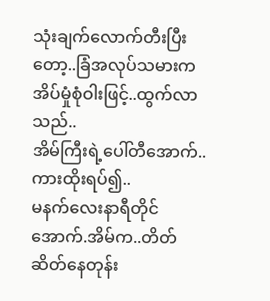သုံးချက်လောက်တီးပြီးတော့..ခြံအလုပ်သမားက
အိပ်မှုံစုံဝါးဖြင့်..ထွက်လာသည်..
အိမ်ကြီးရဲ့ပေါ်တီအောက်..ကားထိုးရပ်၍..
မနက်လေးနာရီတိုင်အောက်.အိမ်က..တိတ်ဆိတ်နေတုန်း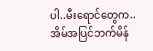ပါ..မီးရောင်တွေက..အိမ်အပြင်ဘက်မိန်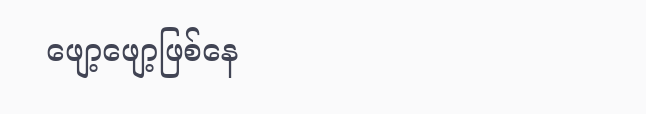ဖျော့ဖျော့ဖြစ်နေ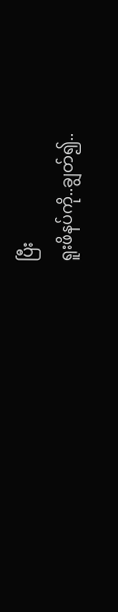ပြီး
ရူးဖိနပ်ကို..ချွတ်၍..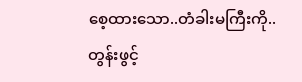စေ့ထားသော..တံခါးမကြီးကို..
တွန်းဖွင့်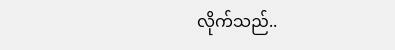လိုက်သည်..